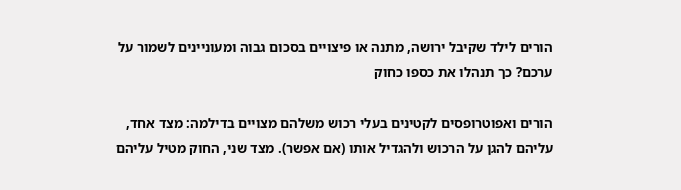הורים לילד שקיבל ירושה, מתנה או פיצויים בסכום גבוה ומעוניינים לשמור על ערכם? כך תנהלו את כספו כחוק

הורים ואפוטרופסים לקטינים בעלי רכוש משלהם מצויים בדילמה: מצד אחד, עליהם להגן על הרכוש ולהגדיל אותו (אם אפשר). מצד שני, החוק מטיל עליהם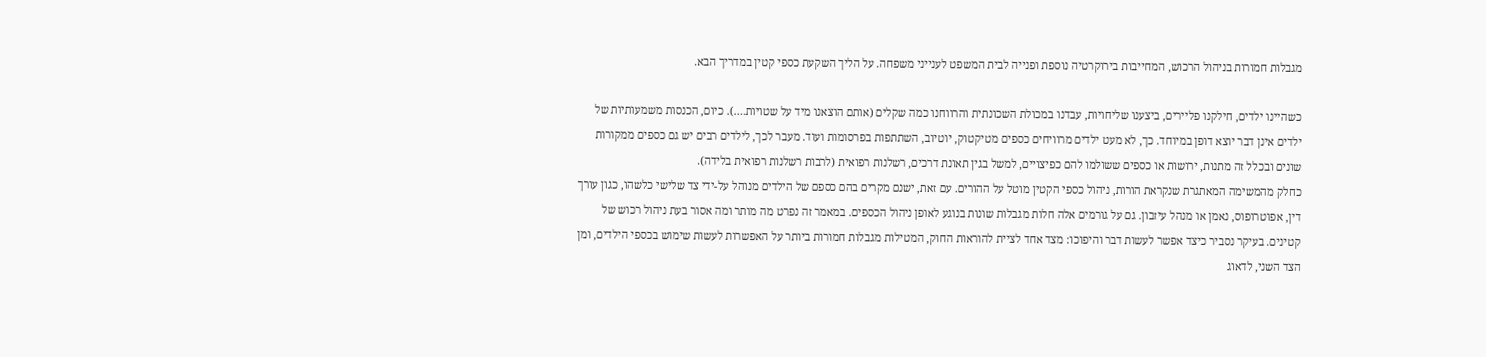מגבלות חמורות בניהול הרכוש, המחייבות בירוקרטיה נוספת ופנייה לבית המשפט לענייני משפחה. על הליך השקעת כספי קטין במדריך הבא.

כשהיינו ילדים, חילקנו פליירים, ביצענו שליחויות, עבדנו במכולת השכונתית והרווחנו כמה שקלים (אותם הוצאנו מיד על שטויות….). כיום, הכנסות משמעותיות של ילדים אינן דבר יוצא דופן במיוחד. כך, לא מעט ילדים מרוויחים כספים מטיקטוק, יוטיוב, השתתפות בפרסומות ועוד. מעבר לכך, לילדים רבים יש גם כספים ממקורות שונים ובכלל זה מתנות, ירושות או כספים ששולמו להם כפיצויים, למשל בגין תאונת דרכים, רשלנות רפואית (לרבות רשלנות רפואית בלידה).
כחלק מהמשימה המאתגרת שנקראת הורות, ניהול כספי הקטין מוטל על ההורים. עם זאת, ישנם מקרים בהם כספם של הילדים מנוהל על-ידי צד שלישי כלשהו, כגון עורך דין, אפוטרופוס, נאמן או מנהל עיזבון. גם על גורמים אלה חלות מגבלות שונות בנוגע לאופן ניהול הכספים. במאמר זה נפרט מה מותר ומה אסור בעת ניהול רכוש של קטינים. בעיקר נסביר כיצד אפשר לעשות דבר והיפוכו: מצד אחד לציית להוראות החוק, המטילות מגבלות חמורות ביותר על האפשרות לעשות שימוש בכספי הילדים, ומן הצד השני, לדאוג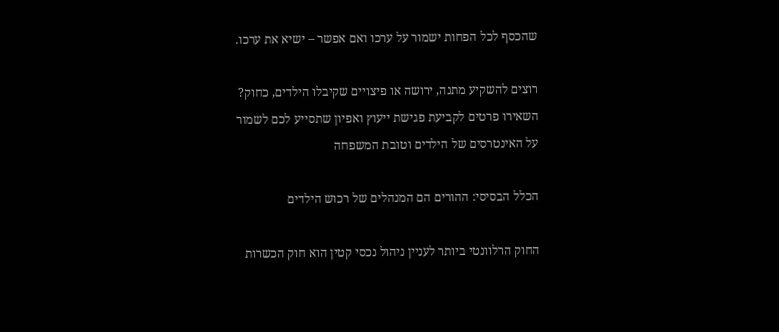שהכסף לכל הפחות ישמור על ערכו ואם אפשר – ישיא את ערכו.

רוצים להשקיע מתנה, ירושה או פיצויים שקיבלו הילדים, כחוק? השאירו פרטים לקביעת פגישת ייעוץ ואפיון שתסייע לכם לשמור על האינטרסים של הילדים וטובת המשפחה

הכלל הבסיסי: ההורים הם המנהלים של רכוש הילדים

החוק הרלוונטי ביותר לעניין ניהול נכסי קטין הוא חוק הכשרות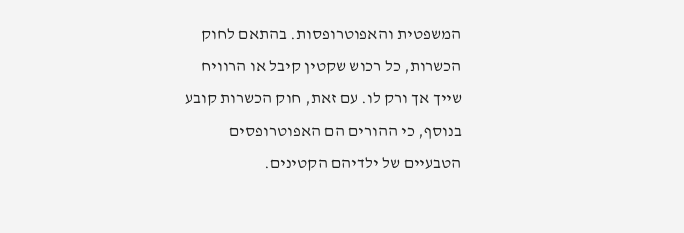המשפטית והאפוטרופסות. בהתאם לחוק הכשרות, כל רכוש שקטין קיבל או הרוויח שייך אך ורק לו. עם זאת, חוק הכשרות קובע בנוסף, כי ההורים הם האפוטרופסים הטבעיים של ילדיהם הקטינים.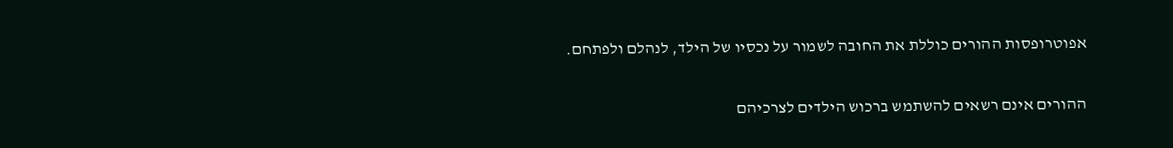אפוטרופסות ההורים כוללת את החובה לשמור על נכסיו של הילד, לנהלם ולפתחם.

ההורים אינם רשאים להשתמש ברכוש הילדים לצרכיהם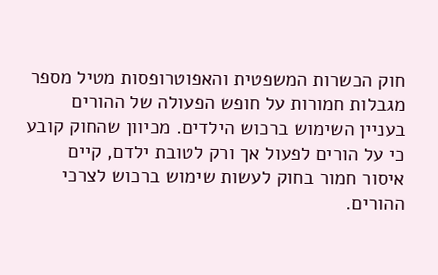חוק הכשרות המשפטית והאפוטרופסות מטיל מספר מגבלות חמורות על חופש הפעולה של ההורים בעניין השימוש ברכוש הילדים. מכיוון שהחוק קובע כי על הורים לפעול אך ורק לטובת ילדם, קיים איסור חמור בחוק לעשות שימוש ברכוש לצרכי ההורים.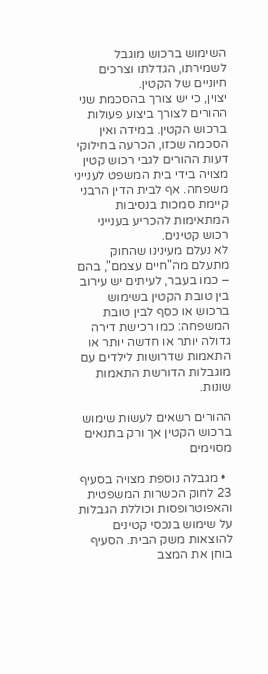השימוש ברכוש מוגבל לשמירתו, הגדלתו וצרכים חיוניים של הקטין.
יצוין, כי יש צורך בהסכמת שני ההורים לצורך ביצוע פעולות ברכוש הקטין. במידה ואין הסכמה שכזו, הכרעה בחילוקי דעות ההורים לגבי רכוש קטין מצויה בידי בית המשפט לענייני משפחה. אף לבית הדין הרבני קיימת סמכות בנסיבות המתאימות להכריע בענייני רכוש קטינים.
לא נעלם מעינינו שהחוק מתעלם מה"חיים עצמם", בהם – כמו בעבר, לעיתים יש עירוב בין טובת הקטין בשימוש ברכוש או כסף לבין טובת המשפחה: כמו רכישת דירה גדולה יותר או חדשה יותר או התאמות שדרושות לילדים עם מוגבלות הדורשת התאמות שונות.

ההורים רשאים לעשות שימוש ברכוש הקטין אך ורק בתנאים מסוימים

  • מגבלה נוספת מצויה בסעיף 23 לחוק הכשרות המשפטית והאפוטרופסות וכוללת הגבלות על שימוש בנכסי קטינים להוצאות משק הבית. הסעיף בוחן את המצב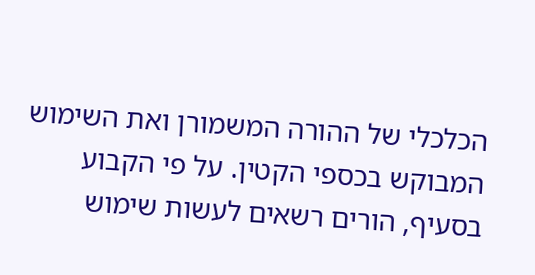הכלכלי של ההורה המשמורן ואת השימוש המבוקש בכספי הקטין. על פי הקבוע בסעיף, הורים רשאים לעשות שימוש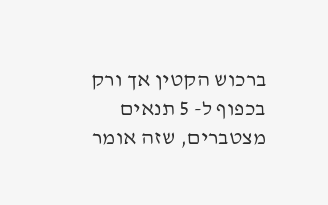ברכוש הקטין אך ורק בכפוף ל- 5 תנאים מצטברים, שזה אומר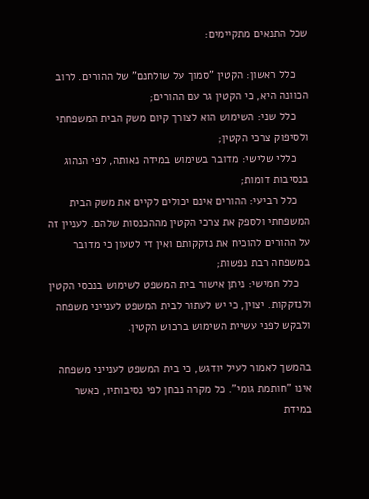שכל התנאים מתקיימים:

    כלל ראשון: הקטין "סמוך על שולחנם" של ההורים. לרוב הכוונה היא, כי הקטין גר עם ההורים;
    כלל שני: השימוש הוא לצורך קיום משק הבית המשפחתי ולסיפוק צרכי הקטין;
    כללי שלישי: מדובר בשימוש במידה נאותה, לפי הנהוג בנסיבות דומות;
    כלל רביעי: ההורים אינם יכולים לקיים את משק הבית המשפחתי ולספק את צרכי הקטין מההכנסות שלהם. לעניין זה על ההורים להוכיח את נזקקותם ואין די לטעון כי מדובר במשפחה רבת נפשות;
    כלל חמישי: ניתן אישור בית המשפט לשימוש בנכסי הקטין ולנזקקות. יצוין, כי יש לעתור לבית המשפט לענייני משפחה ולבקש לפני עשיית השימוש ברכוש הקטין.

בהמשך לאמור לעיל יודגש, כי בית המשפט לענייני משפחה אינו "חותמת גומי". כל מקרה נבחן לפי נסיבותיו, כאשר במידת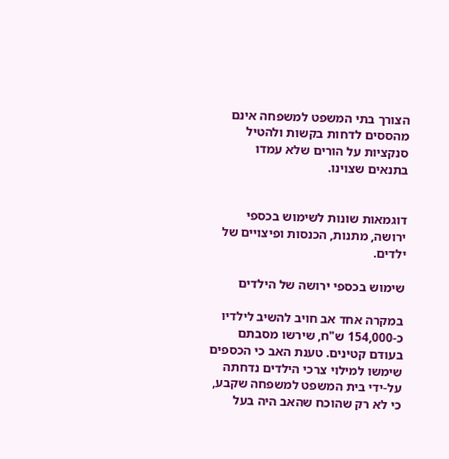הצורך בתי המשפט למשפחה אינם מהססים לדחות בקשות ולהטיל סנקציות על הורים שלא עמדו בתנאים שצוינו.


דוגמאות שונות לשימוש בכספי ירושה, מתנות, הכנסות ופיצויים של ילדים.

שימוש בכספי ירושה של הילדים

במקרה אחד אב חויב להשיב לילדיו כ-154,000 ש"ח, שירשו מסבתם בעודם קטינים. טענת האב כי הכספים שימשו למילוי צרכי הילדים נדחתה על-ידי בית המשפט למשפחה שקבע, כי לא רק שהוכח שהאב היה בעל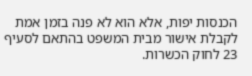הכנסות יפות, אלא הוא לא פנה בזמן אמת לקבלת אישור מבית המשפט בהתאם לסעיף 23 לחוק הכשרות.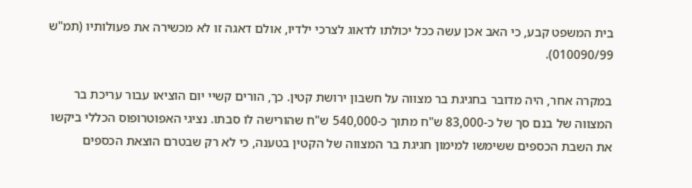בית המשפט קבע, כי האב אכן עשה ככל יכולתו לדאוג לצרכי ילדיו, אולם דאגה זו לא מכשירה את פעולותיו (תמ"ש 010090/99).

במקרה אחר, היה מדובר בחגיגת בר מצווה על חשבון ירושת קטין. כך, הורים קשיי יום הוציאו עבור עריכת בר המצווה של בנם סך של כ-83,000 ש"ח מתוך כ-540,000 ש"ח שהורישה לו סבתו. נציגי האפוטרופוס הכללי ביקשו את השבת הכספים ששימשו למימון חגיגת בר המצווה של הקטין בטענה, כי לא רק שבטרם הוצאת הכספים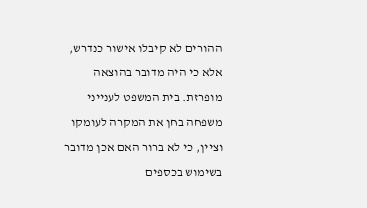ההורים לא קיבלו אישור כנדרש, אלא כי היה מדובר בהוצאה מופרזת. בית המשפט לענייני משפחה בחן את המקרה לעומקו וציין, כי לא ברור האם אכן מדובר בשימוש בכספים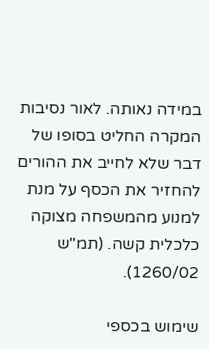במידה נאותה. לאור נסיבות המקרה החליט בסופו של דבר שלא לחייב את ההורים להחזיר את הכסף על מנת למנוע מהמשפחה מצוקה כלכלית קשה. (תמ"ש 1260/02).

שימוש בכספי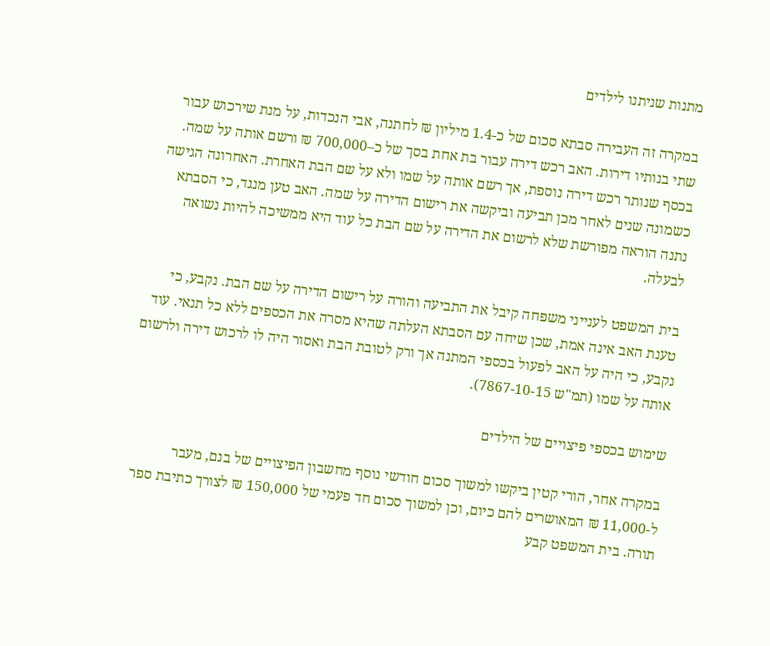מתנות שניתנו לילדים

במקרה זה העבירה סבתא סכום של כ-1.4 מיליון ₪ לחתנה, אבי הנכדות, על מנת שירכוש עבור שתי בנותיו דירות. האב רכש דירה עבור בת אחת בסך של כ–700,000 ₪ ורשם אותה על שמה. בכסף שנותר רכש דירה נוספת, אך רשם אותה על שמו ולא על שם הבת האחרת. האחרונה הגישה כשמונה שנים לאחר מכן תביעה וביקשה את רישום הדירה על שמה. האב טען מנגד, כי הסבתא נתנה הוראה מפורשת שלא לרשום את הדירה על שם הבת כל עוד היא ממשיכה להיות נשואה לבעלה.

בית המשפט לענייני משפחה קיבל את התביעה והורה על רישום הדירה על שם הבת. נקבע, כי טענת האב אינה אמת, שכן שיחה עם הסבתא העלתה שהיא מסרה את הכספים ללא כל תנאי. עוד נקבע, כי היה על האב לפעול בכספי המתנה אך ורק לטובת הבת ואסור היה לו לרכוש דירה ולרשום אותה על שמו (תמ"ש 7867-10-15).

שימוש בכספי פיצויים של הילדים

במקרה אחר, הורי קטין ביקשו למשוך סכום חודשי נוסף מחשבון הפיצויים של בנם, מעבר ל-11,000 ₪ המאושרים להם כיום, וכן למשוך סכום חד פעמי של 150,000 ₪ לצורך כתיבת ספר תורה. בית המשפט קבע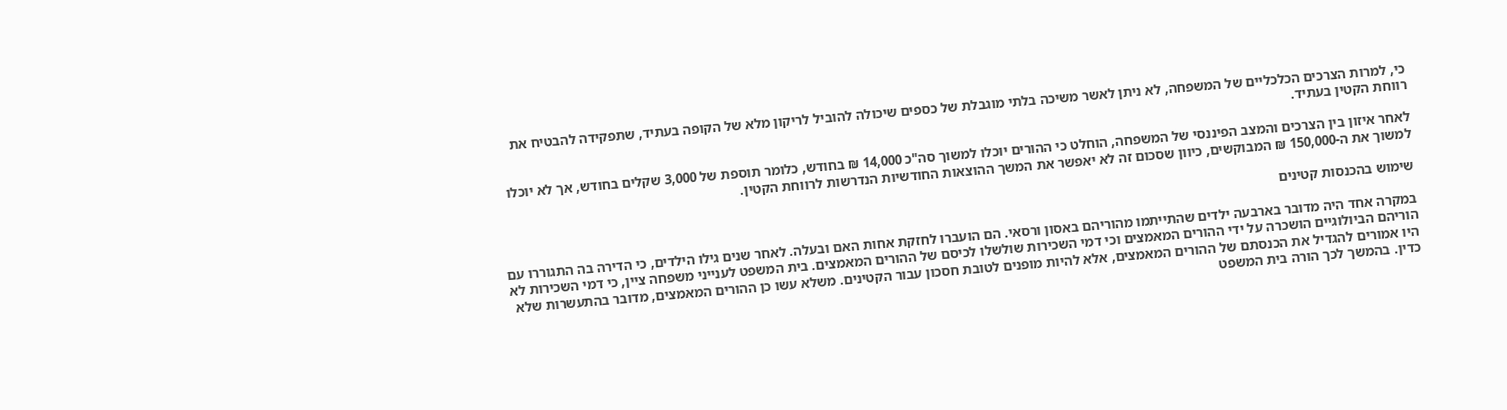כי, למרות הצרכים הכלכליים של המשפחה, לא ניתן לאשר משיכה בלתי מוגבלת של כספים שיכולה להוביל לריקון מלא של הקופה בעתיד, שתפקידה להבטיח את רווחת הקטין בעתיד.

לאחר איזון בין הצרכים והמצב הפיננסי של המשפחה, הוחלט כי ההורים יוכלו למשוך סה"כ 14,000 ₪ בחודש, כלומר תוספת של 3,000 שקלים בחודש, אך לא יוכלו למשוך את ה-150,000 ₪ המבוקשים, כיוון שסכום זה לא יאפשר את המשך ההוצאות החודשיות הנדרשות לרווחת הקטין.

שימוש בהכנסות קטינים

במקרה אחד היה מדובר בארבעה ילדים שהתייתמו מהוריהם באסון ורסאי. הם הועברו לחזקת אחות האם ובעלה. לאחר שנים גילו הילדים, כי הדירה בה התגוררו עם הוריהם הביולוגיים הושכרה על ידי ההורים המאמצים וכי דמי השכירות שולשלו לכיסם של ההורים המאמצים. בית המשפט לענייני משפחה ציין, כי דמי השכירות לא היו אמורים להגדיל את הכנסתם של ההורים המאמצים, אלא להיות מופנים לטובת חסכון עבור הקטינים. משלא עשו כן ההורים המאמצים, מדובר בהתעשרות שלא כדין. בהמשך לכך הורה בית המשפט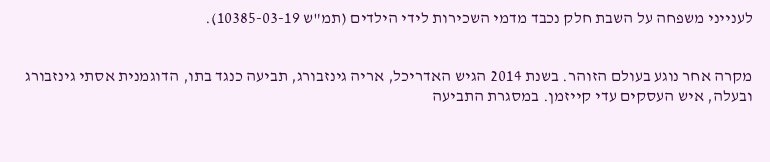לענייני משפחה על השבת חלק נכבד מדמי השכירות לידי הילדים (תמ"ש 10385-03-19).


מקרה אחר נוגע בעולם הזוהר. בשנת 2014 הגיש האדריכל, אריה גינזבורג, תביעה כנגד בתו, הדוגמנית אסתי גינזבורג ובעלה, איש העסקים עדי קייזמן. במסגרת התביעה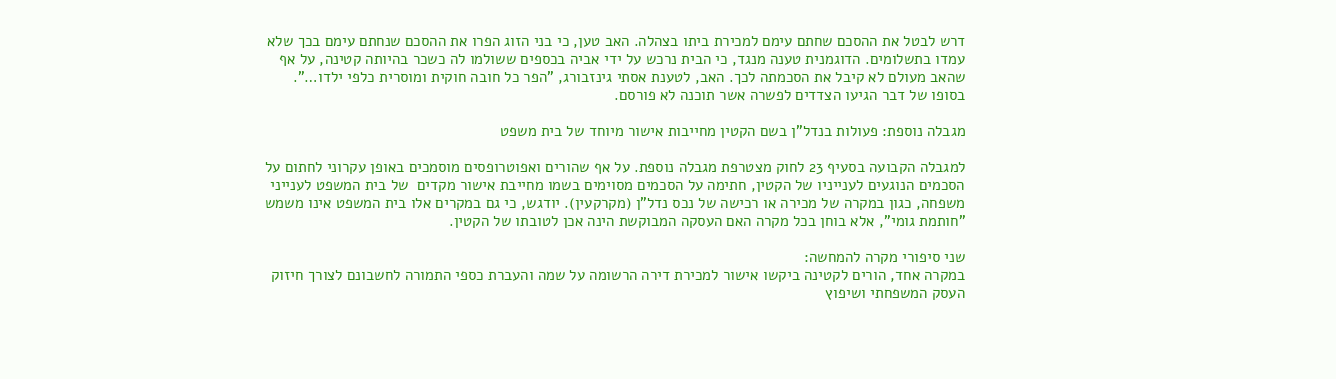דרש לבטל את ההסכם שחתם עימם למכירת ביתו בצהלה. האב טען, כי בני הזוג הפרו את ההסכם שנחתם עימם בכך שלא עמדו בתשלומים. הדוגמנית טענה מנגד, כי הבית נרכש על ידי אביה בכספים ששולמו לה כשכר בהיותה קטינה, על אף שהאב מעולם לא קיבל את הסכמתה לכך. האב, לטענת אסתי גינזבורג, "הפר כל חובה חוקית ומוסרית כלפי ילדו…". בסופו של דבר הגיעו הצדדים לפשרה אשר תוכנה לא פורסם.

מגבלה נוספת: פעולות בנדל"ן בשם הקטין מחייבות אישור מיוחד של בית משפט

למגבלה הקבועה בסעיף 23 לחוק מצטרפת מגבלה נוספת. על אף שהורים ואפוטרופסים מוסמכים באופן עקרוני לחתום על הסכמים הנוגעים לענייניו של הקטין, חתימה על הסכמים מסוימים בשמו מחייבת אישור מקדים  של בית המשפט לענייני משפחה, כגון במקרה של מכירה או רכישה של נכס נדל"ן (מקרקעין). יודגש, כי גם במקרים אלו בית המשפט אינו משמש "חותמת גומי", אלא בוחן בכל מקרה האם העסקה המבוקשת הינה אכן לטובתו של הקטין.

שני סיפורי מקרה להמחשה:
במקרה אחד, הורים לקטינה ביקשו אישור למכירת דירה הרשומה על שמה והעברת כספי התמורה לחשבונם לצורך חיזוק העסק המשפחתי ושיפוץ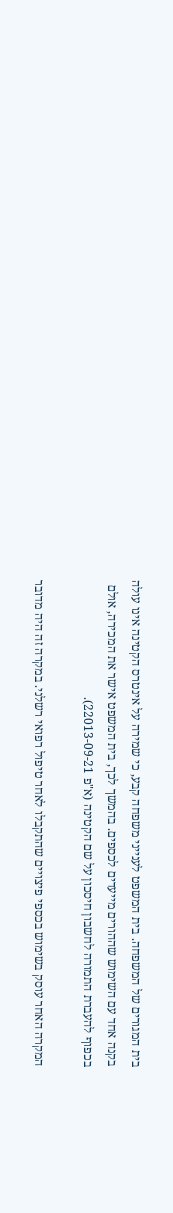בית המגורים של המשפחה. בית המשפט לענייני משפחה קבע, כי שמירה על אינטרס הקטינה אינו עולה בקנה אחד עם השימוש שההורים מייעדים לכספים. בהמשך לכך, בית המשפט אישר את המכירה, אולם בכפוף להעברת התמורה לחשבון חיסכון על שם הקטינה (א"פ 22013-09-21).

המקרה האחר עוסק בשימוש בכספי פיצויים שהתקבלו לאחר טיפול רפואי רשלני. במקרה זה היה מדובר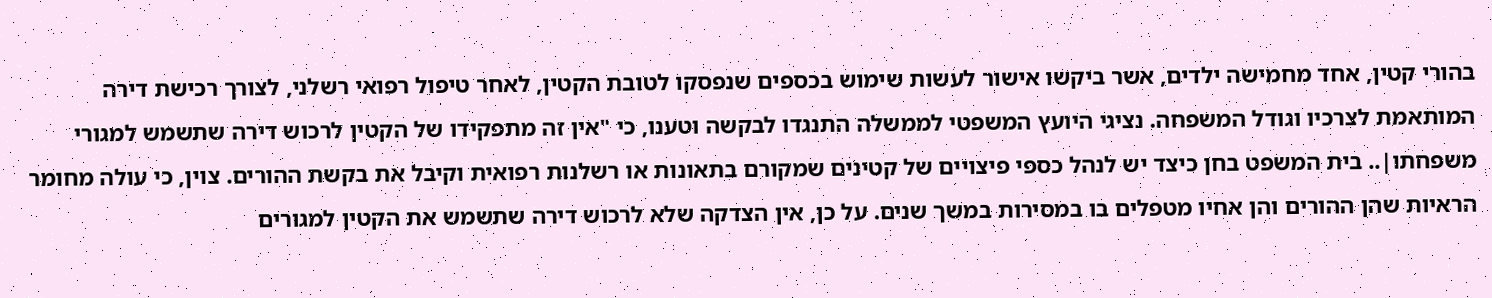בהורי קטין, אחד מחמישה ילדים, אשר ביקשו אישור לעשות שימוש בכספים שנפסקו לטובת הקטין, לאחר טיפול רפואי רשלני, לצורך רכישת דירה המותאמת לצרכיו וגודל המשפחה. נציגי היועץ המשפטי לממשלה התנגדו לבקשה וטענו, כי "אין זה מתפקידו של הקטין לרכוש דירה שתשמש למגורי משפחתו|.. בית המשפט בחן כיצד יש לנהל כספי פיצויים של קטינים שמקורם בתאונות או רשלנות רפואית וקיבל את בקשת ההורים. צוין, כי עולה מחומר הראיות שהן ההורים והן אחיו מטפלים בו במסירות במשך שנים. על כן, אין הצדקה שלא לרכוש דירה שתשמש את הקטין למגורים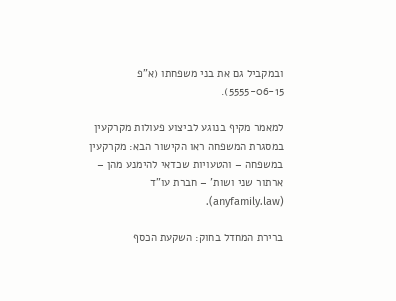ובמקביל גם את בני משפחתו (א"פ 5555-06-15).

למאמר מקיף בנוגע לביצוע פעולות מקרקעין במסגרת המשפחה ראו הקישור הבא: מקרקעין במשפחה – והטעויות שכדאי להימנע מהן – ארתור שני ושות' – חברת עו"ד (anyfamily.law).

ברירת המחדל בחוק: השקעת הכסף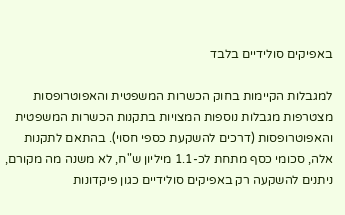באפיקים סולידיים בלבד

למגבלות הקיימות בחוק הכשרות המשפטית והאפוטרופסות מצטרפות מגבלות נוספות המצויות בתקנות הכשרות המשפטית והאפוטרופסות (דרכים להשקעת כספי חסוי). בהתאם לתקנות אלה, סכומי כסף מתחת לכ-1.1 מיליון ש"ח, לא משנה מה מקורם, ניתנים להשקעה רק באפיקים סולידיים כגון פיקדונות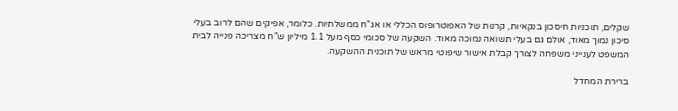שקלים, תוכניות חיסכון בנקאיות, קרנות של האפוטרופוס הכללי או אג"ח ממשלתיות. כלומר, אפיקים שהם לרוב בעלי סיכון נמוך מאוד, אולם גם בעלי תשואה נמוכה מאוד. השקעה של סכומי כסף מעל 1.1 מיליון ש"ח מצריכה פנייה לבית המשפט לענייני משפחה לצורך קבלת אישור שיפוטי מראש של תוכנית ההשקעה.

ברירת המחדל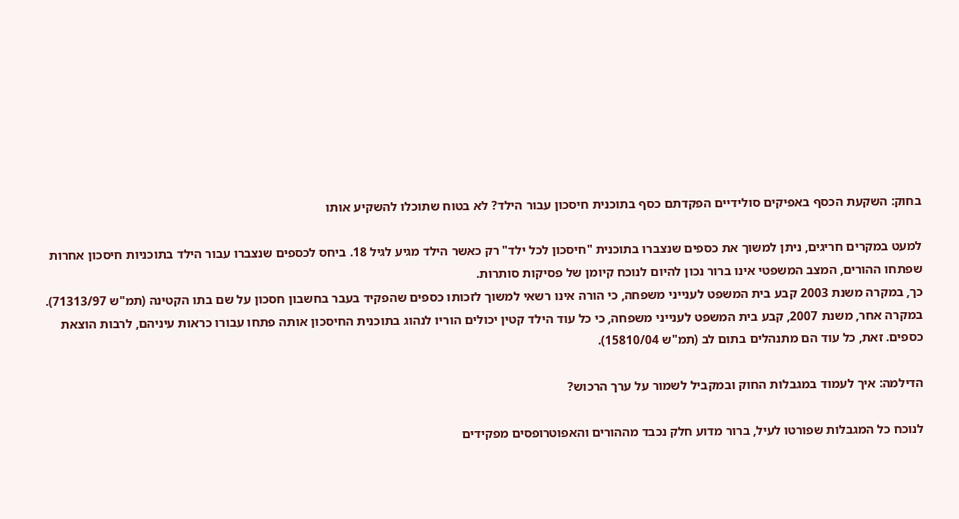בחוק: השקעת הכסף באפיקים סולידיים הפקדתם כסף בתוכנית חיסכון עבור הילד? לא בטוח שתוכלו להשקיע אותו

למעט במקרים חריגים, ניתן למשוך את כספים שנצברו בתוכנית "חיסכון לכל ילד" רק כאשר הילד מגיע לגיל 18. ביחס לכספים שנצברו עבור הילד בתוכניות חיסכון אחרות שפתחו ההורים, המצב המשפטי אינו ברור נכון להיום לנוכח קיומן של פסיקות סותרות.
כך, במקרה משנת 2003 קבע בית המשפט לענייני משפחה, כי הורה אינו רשאי למשוך לזכותו כספים שהפקיד בעבר בחשבון חסכון על שם בתו הקטינה (תמ"ש 71313/97). במקרה אחר, משנת 2007, קבע בית המשפט לענייני משפחה, כי כל עוד הילד קטין יכולים הוריו לנהוג בתוכנית החיסכון אותה פתחו עבורו כראות עיניהם, לרבות הוצאת כספים. זאת, כל עוד הם מתנהלים בתום לב (תמ"ש 15810/04).

הדילמה: איך לעמוד במגבלות החוק ובמקביל לשמור על ערך הרכוש?

לנוכח כל המגבלות שפורטו לעיל, ברור מדוע חלק נכבד מההורים והאפוטרופסים מפקידים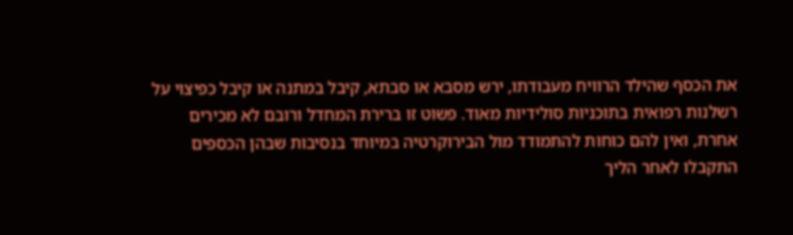את הכסף שהילד הרוויח מעבודתו, ירש מסבא או סבתא, קיבל במתנה או קיבל כפיצוי על רשלנות רפואית בתוכניות סולידיות מאוד. פשוט זו ברירת המחדל ורובם לא מכירים אחרת, ואין להם כוחות להתמודד מול הבירוקרטיה במיוחד בנסיבות שבהן הכספים התקבלו לאחר הליך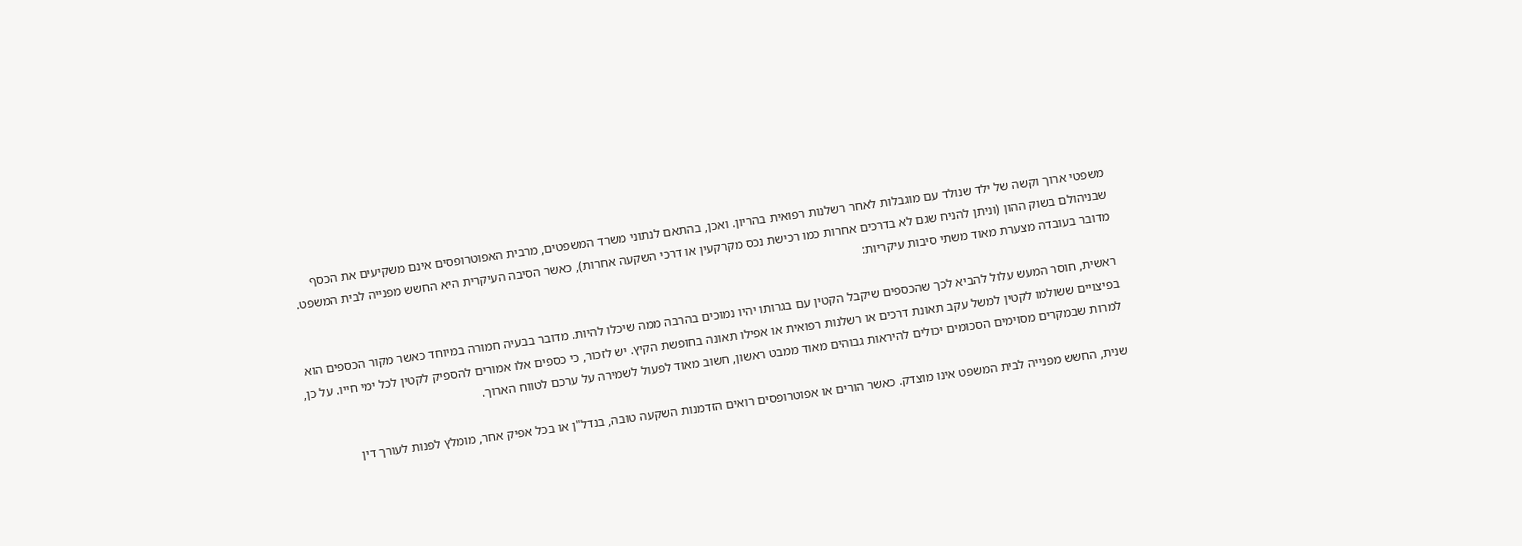משפטי ארוך וקשה של ילד שנולד עם מוגבלות לאחר רשלנות רפואית בהריון. ואכן, בהתאם לנתוני משרד המשפטים, מרבית האפוטרופסים אינם משקיעים את הכסף שבניהולם בשוק ההון (וניתן להניח שגם לא בדרכים אחרות כמו רכישת נכס מקרקעין או דרכי השקעה אחרות), כאשר הסיבה העיקרית היא החשש מפנייה לבית המשפט.
מדובר בעובדה מצערת מאוד משתי סיבות עיקריות:

ראשית, חוסר המעש עלול להביא לכך שהכספים שיקבל הקטין עם בגרותו יהיו נמוכים בהרבה ממה שיכלו להיות. מדובר בבעיה חמורה במיוחד כאשר מקור הכספים הוא בפיצויים ששולמו לקטין למשל עקב תאונת דרכים או רשלנות רפואית או אפילו תאונה בחופשת הקיץ. יש לזכור, כי כספים אלו אמורים להספיק לקטין לכל ימי חייו. על כן, למרות שבמקרים מסוימים הסכומים יכולים להיראות גבוהים מאוד ממבט ראשון, חשוב מאוד לפעול לשמירה על ערכם לטווח הארוך.

שנית, החשש מפנייה לבית המשפט אינו מוצדק. כאשר הורים או אפוטרופסים רואים הזדמנות השקעה טובה, בנדל"ן או בכל אפיק אחר, מומלץ לפנות לעורך דין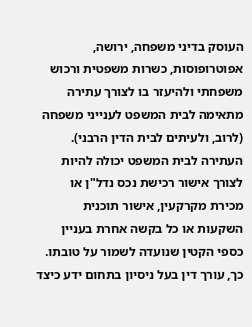העוסק בדיני משפחה, ירושה, אפוטרופוסות, כשרות משפטית ורכוש משפחתי ולהיעזר בו לצורך עתירה מתאימה לבית המשפט לענייני משפחה (לרוב, ולעיתים לבית הדין הרבני). העתירה לבית המשפט יכולה להיות לצורך אישור רכישת נכס נדל"ן או מכירת מקרקעין, אישור תוכנית השקעות או כל בקשה אחרת בעניין כספי הקטין שנועדה לשמור על טובתו. כך, עורך דין בעל ניסיון בתחום ידע כיצד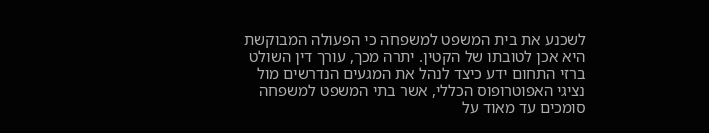לשכנע את בית המשפט למשפחה כי הפעולה המבוקשת היא אכן לטובתו של הקטין. יתרה מכך, עורך דין השולט ברזי התחום ידע כיצד לנהל את המגעים הנדרשים מול נציגי האפוטרופוס הכללי, אשר בתי המשפט למשפחה סומכים עד מאוד על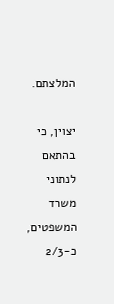המלצתם.

יצוין, כי בהתאם לנתוני משרד המשפטים, כ-2/3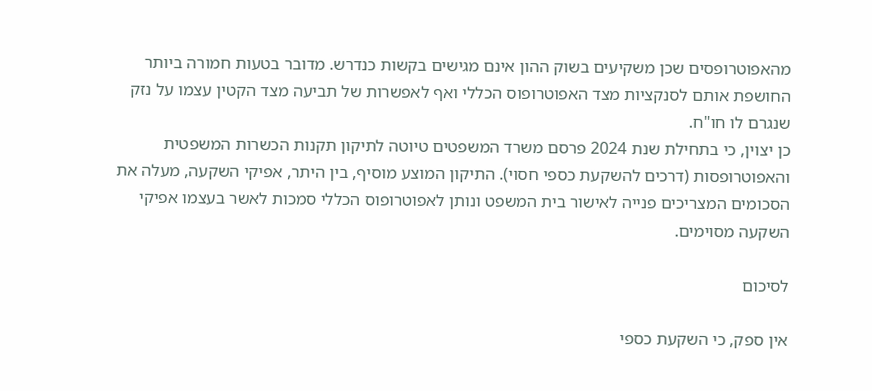מהאפוטרופסים שכן משקיעים בשוק ההון אינם מגישים בקשות כנדרש. מדובר בטעות חמורה ביותר החושפת אותם לסנקציות מצד האפוטרופוס הכללי ואף לאפשרות של תביעה מצד הקטין עצמו על נזק שנגרם לו חו"ח.
כן יצוין, כי בתחילת שנת 2024 פרסם משרד המשפטים טיוטה לתיקון תקנות הכשרות המשפטית והאפוטרופסות (דרכים להשקעת כספי חסוי). התיקון המוצע מוסיף, בין היתר, אפיקי השקעה, מעלה את הסכומים המצריכים פנייה לאישור בית המשפט ונותן לאפוטרופוס הכללי סמכות לאשר בעצמו אפיקי השקעה מסוימים.

לסיכום

אין ספק, כי השקעת כספי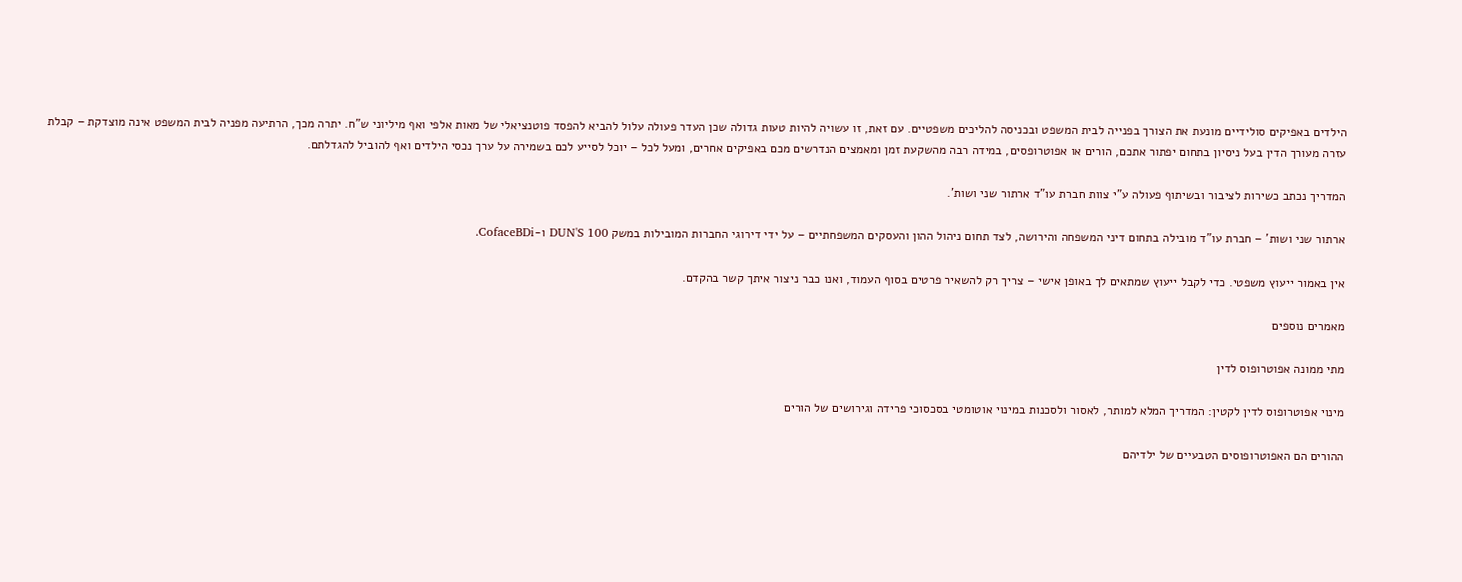הילדים באפיקים סולידיים מונעת את הצורך בפנייה לבית המשפט ובכניסה להליכים משפטיים. עם זאת, זו עשויה להיות טעות גדולה שכן העדר פעולה עלול להביא להפסד פוטנציאלי של מאות אלפי ואף מיליוני ש"ח. יתרה מכך, הרתיעה מפניה לבית המשפט אינה מוצדקת – קבלת עזרה מעורך הדין בעל ניסיון בתחום יפתור אתכם, הורים או אפוטרופסים, במידה רבה מהשקעת זמן ומאמצים הנדרשים מכם באפיקים אחרים, ומעל לכל – יוכל לסייע לכם בשמירה על ערך נכסי הילדים ואף להוביל להגדלתם.

המדריך נכתב כשירות לציבור ובשיתוף פעולה ע"י צוות חברת עו"ד ארתור שני ושות'.

ארתור שני ושות' – חברת עו"ד מובילה בתחום דיני המשפחה והירושה, לצד תחום ניהול ההון והעסקים המשפחתיים – על ידי דירוגי החברות המובילות במשק DUN'S 100 ו-CofaceBDi.

אין באמור ייעוץ משפטי. כדי לקבל ייעוץ שמתאים לך באופן אישי – צריך רק להשאיר פרטים בסוף העמוד, ואנו כבר ניצור איתך קשר בהקדם.

מאמרים נוספים

מתי ממונה אפוטרופוס לדין

מינוי אפוטרופוס לדין לקטין: המדריך המלא למותר, לאסור ולסכנות במינוי אוטומטי בסכסוכי פרידה וגירושים של הורים

ההורים הם האפוטרופוסים הטבעיים של ילדיהם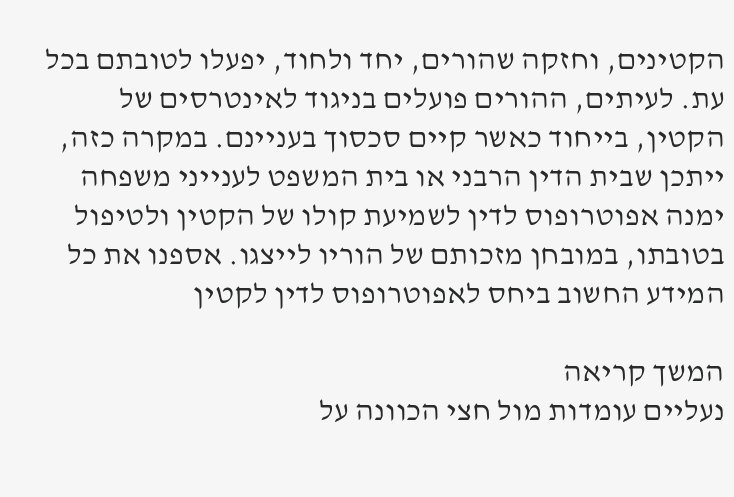הקטינים, וחזקה שהורים, יחד ולחוד, יפעלו לטובתם בכל עת. לעיתים, ההורים פועלים בניגוד לאינטרסים של הקטין, בייחוד כאשר קיים סכסוך בעניינם. במקרה כזה, ייתכן שבית הדין הרבני או בית המשפט לענייני משפחה ימנה אפוטרופוס לדין לשמיעת קולו של הקטין ולטיפול בטובתו, במובחן מזכותם של הוריו לייצגו. אספנו את כל המידע החשוב ביחס לאפוטרופוס לדין לקטין

המשך קריאה
נעליים עומדות מול חצי הכוונה על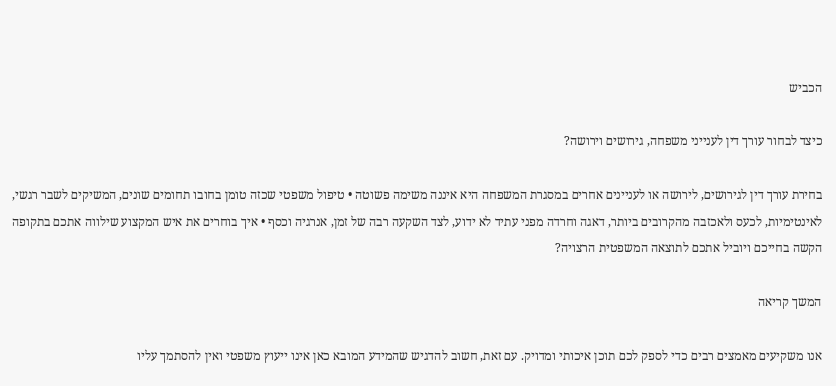הכביש

כיצד לבחור עורך דין לענייני משפחה, גירושים וירושה?

בחירת עורך דין לגירושים, לירושה או לעניינים אחרים במסגרת המשפחה היא איננה משימה פשוטה • טיפול משפטי שכזה טומן בחובו תחומים שונים, המשיקים לשבר רגשי, לאינטימיות, לכעס ולאכזבה מהקרובים ביותר, דאגה וחרדה מפני עתיד לא ידוע, לצד השקעה רבה של זמן, אנרגיה וכסף • איך בוחרים את איש המקצוע שילווה אתכם בתקופה הקשה בחייכם ויוביל אתכם לתוצאה המשפטית הרצויה?

המשך קריאה

אנו משקיעים מאמצים רבים כדי לספק לכם תוכן איכותי ומדויק. עם זאת, חשוב להדגיש שהמידע המובא כאן אינו ייעוץ משפטי ואין להסתמך עליו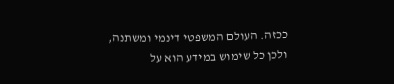ככזה. העולם המשפטי דינמי ומשתנה, ולכן כל שימוש במידע הוא על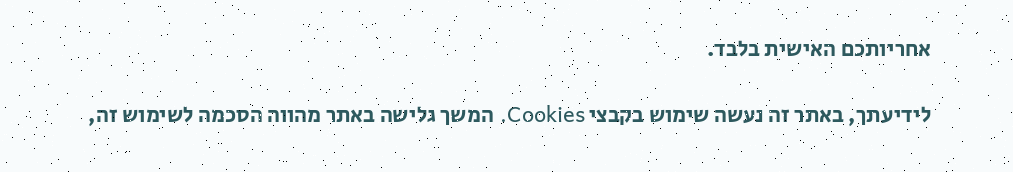אחריותכם האישית בלבד.

לידיעתך, באתר זה נעשה שימוש בקבצי Cookies. המשך גלישה באתר מהווה הסכמה לשימוש זה,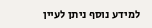למידע נוסף ניתן לעיין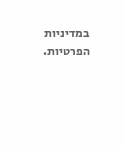במדיניות הפרטיות.